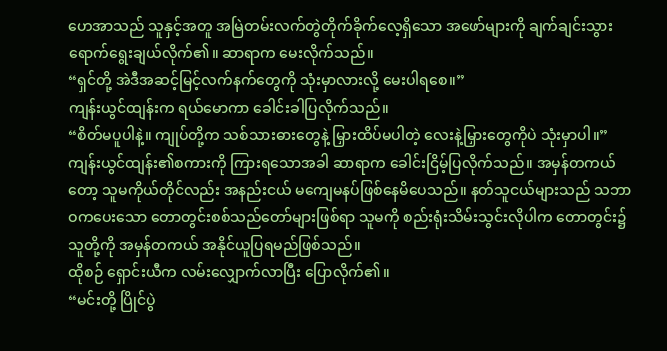ဟေအာသည် သူနှင့်အတူ အမြဲတမ်းလက်တွဲတိုက်ခိုက်လေ့ရှိသော အဖော်များကို ချက်ချင်းသွားရောက်ရွေးချယ်လိုက်၏။ ဆာရာက မေးလိုက်သည်။
“ရှင်တို့ အဲဒီအဆင့်မြင့်လက်နက်တွေကို သုံးမှာလားလို့ မေးပါရစေ။”
ကျန်းယွင်ထျန်းက ရယ်မောကာ ခေါင်းခါပြလိုက်သည်။
“စိတ်မပူပါနဲ့။ ကျုပ်တို့က သစ်သားဓားတွေနဲ့ မြှားထိပ်မပါတဲ့ လေးနဲ့မြှားတွေကိုပဲ သုံးမှာပါ။”
ကျန်းယွင်ထျန်း၏စကားကို ကြားရသောအခါ ဆာရာက ခေါင်းငြိမ့်ပြလိုက်သည်။ အမှန်တကယ်တော့ သူမကိုယ်တိုင်လည်း အနည်းငယ် မကျေမနပ်ဖြစ်နေမိပေသည်။ နတ်သူငယ်များသည် သဘာဝကပေးသော တောတွင်းစစ်သည်တော်များဖြစ်ရာ သူမကို စည်းရုံးသိမ်းသွင်းလိုပါက တောတွင်း၌ သူတို့ကို အမှန်တကယ် အနိုင်ယူပြရမည်ဖြစ်သည်။
ထိုစဉ် ရှောင်းယီက လမ်းလျှောက်လာပြီး ပြောလိုက်၏။
“မင်းတို့ ပြိုင်ပွဲ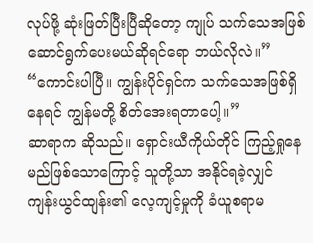လုပ်ဖို့ ဆုံးဖြတ်ပြီးပြီဆိုတော့ ကျုပ် သက်သေအဖြစ် ဆောင်ရွက်ပေးမယ်ဆိုရင်ရော ဘယ်လိုလဲ။”
“ကောင်းပါပြီ။ ကျွန်းပိုင်ရှင်က သက်သေအဖြစ်ရှိနေရင် ကျွန်မတို့ စိတ်အေးရတာပေါ့။”
ဆာရာက ဆိုသည်။ ရှောင်းယီကိုယ်တိုင် ကြည့်ရှုနေမည်ဖြစ်သောကြောင့် သူတို့သာ အနိုင်ရခဲ့လျှင် ကျန်းယွင်ထျန်း၏ လေ့ကျင့်မှုကို ခံယူစရာမ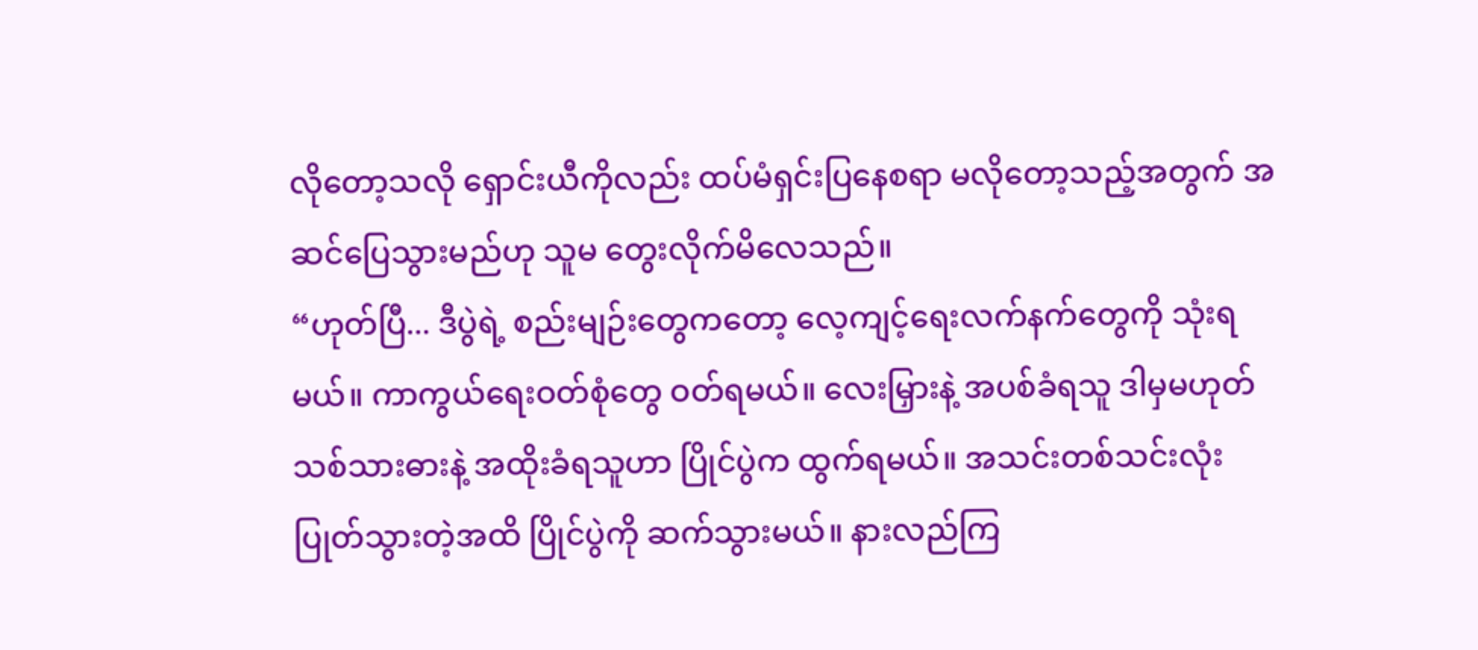လိုတော့သလို ရှောင်းယီကိုလည်း ထပ်မံရှင်းပြနေစရာ မလိုတော့သည့်အတွက် အဆင်ပြေသွားမည်ဟု သူမ တွေးလိုက်မိလေသည်။
“ဟုတ်ပြီ... ဒီပွဲရဲ့ စည်းမျဉ်းတွေကတော့ လေ့ကျင့်ရေးလက်နက်တွေကို သုံးရမယ်။ ကာကွယ်ရေးဝတ်စုံတွေ ဝတ်ရမယ်။ လေးမြှားနဲ့ အပစ်ခံရသူ ဒါမှမဟုတ် သစ်သားဓားနဲ့ အထိုးခံရသူဟာ ပြိုင်ပွဲက ထွက်ရမယ်။ အသင်းတစ်သင်းလုံး ပြုတ်သွားတဲ့အထိ ပြိုင်ပွဲကို ဆက်သွားမယ်။ နားလည်ကြ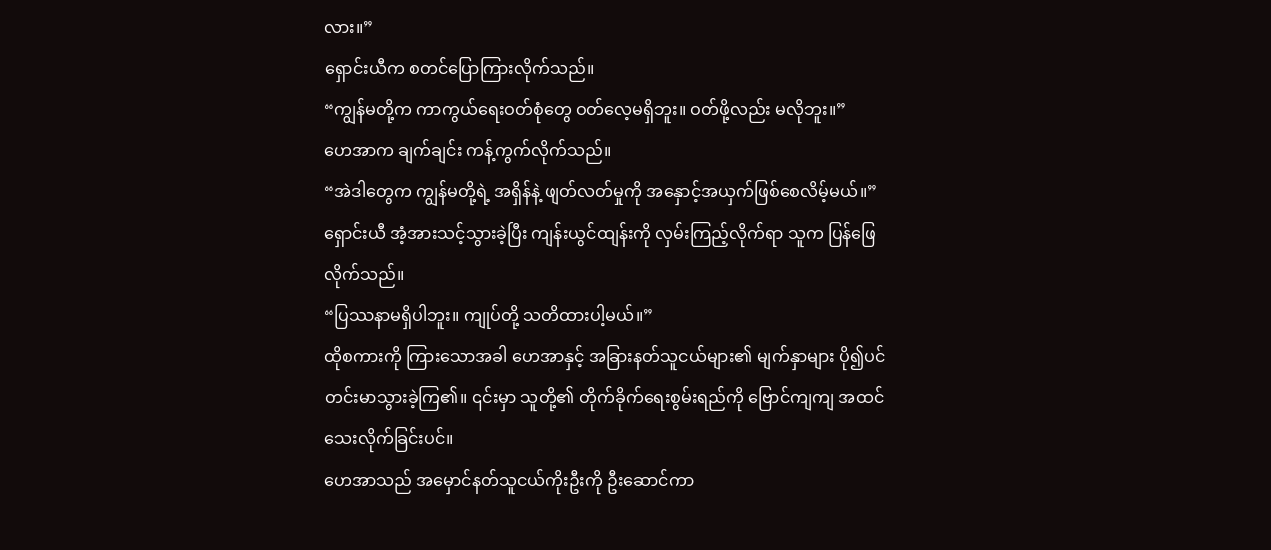လား။”
ရှောင်းယီက စတင်ပြောကြားလိုက်သည်။
“ကျွန်မတို့က ကာကွယ်ရေးဝတ်စုံတွေ ဝတ်လေ့မရှိဘူး။ ဝတ်ဖို့လည်း မလိုဘူး။”
ဟေအာက ချက်ချင်း ကန့်ကွက်လိုက်သည်။
“အဲဒါတွေက ကျွန်မတို့ရဲ့ အရှိန်နဲ့ ဖျတ်လတ်မှုကို အနှောင့်အယှက်ဖြစ်စေလိမ့်မယ်။”
ရှောင်းယီ အံ့အားသင့်သွားခဲ့ပြီး ကျန်းယွင်ထျန်းကို လှမ်းကြည့်လိုက်ရာ သူက ပြန်ဖြေလိုက်သည်။
“ပြဿနာမရှိပါဘူး။ ကျုပ်တို့ သတိထားပါ့မယ်။”
ထိုစကားကို ကြားသောအခါ ဟေအာနှင့် အခြားနတ်သူငယ်များ၏ မျက်နှာများ ပို၍ပင် တင်းမာသွားခဲ့ကြ၏။ ၎င်းမှာ သူတို့၏ တိုက်ခိုက်ရေးစွမ်းရည်ကို ဗြောင်ကျကျ အထင်သေးလိုက်ခြင်းပင်။
ဟေအာသည် အမှောင်နတ်သူငယ်ကိုးဦးကို ဦးဆောင်ကာ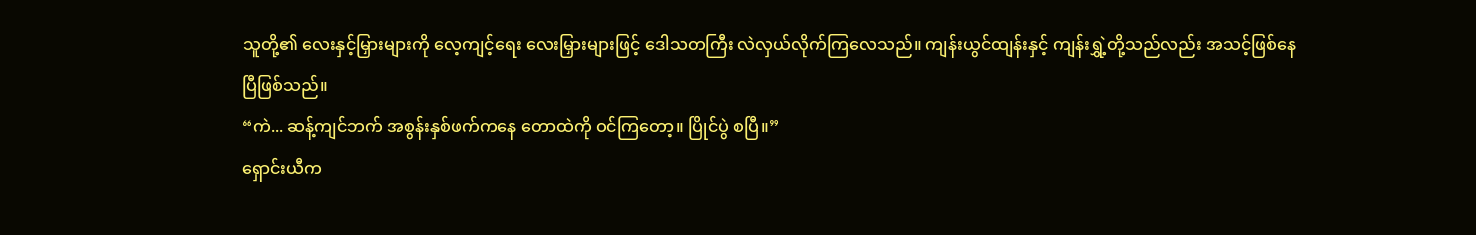သူတို့၏ လေးနှင့်မြှားများကို လေ့ကျင့်ရေး လေးမြှားများဖြင့် ဒေါသတကြီး လဲလှယ်လိုက်ကြလေသည်။ ကျန်းယွင်ထျန်းနှင့် ကျန်းရွှဲ့တို့သည်လည်း အသင့်ဖြစ်နေပြီဖြစ်သည်။
“ကဲ... ဆန့်ကျင်ဘက် အစွန်းနှစ်ဖက်ကနေ တောထဲကို ဝင်ကြတော့။ ပြိုင်ပွဲ စပြီ။”
ရှောင်းယီက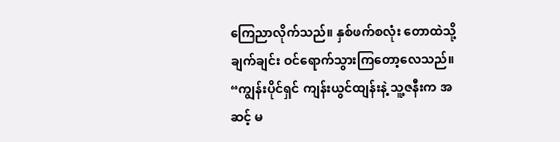ကြေညာလိုက်သည်။ နှစ်ဖက်စလုံး တောထဲသို့ ချက်ချင်း ဝင်ရောက်သွားကြတော့လေသည်။
“ကျွန်းပိုင်ရှင် ကျန်းယွင်ထျန်းနဲ့ သူ့ဇနီးက အဆင့် မ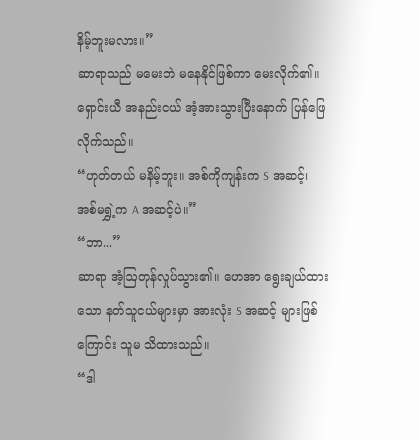နိမ့်ဘူးမလား။”
ဆာရာသည် မမေးဘဲ မနေနိုင်ဖြစ်ကာ မေးလိုက်၏။ ရှောင်းယီ အနည်းငယ် အံ့အားသွားပြီးနောက် ပြန်ဖြေလိုက်သည်။
“ဟုတ်တယ် မနိမ့်ဘူး။ အစ်ကိုကျန်းက S အဆင့်၊ အစ်မရွှဲ့က A အဆင့်ပဲ။”
“ဘာ...”
ဆာရာ အံ့ဩတုန်လှုပ်သွား၏။ ဟေအာ ရွေးချယ်ထားသော နတ်သူငယ်များမှာ အားလုံး S အဆင့် များဖြစ်ကြောင်း သူမ သိထားသည်။
“ဒါ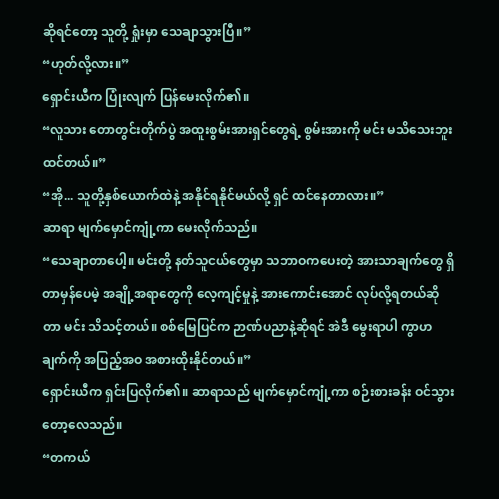ဆိုရင်တော့ သူတို့ ရှုံးမှာ သေချာသွားပြီ။”
“ဟုတ်လို့လား။”
ရှောင်းယီက ပြုံးလျက် ပြန်မေးလိုက်၏။
“လူသား တောတွင်းတိုက်ပွဲ အထူးစွမ်းအားရှင်တွေရဲ့ စွမ်းအားကို မင်း မသိသေးဘူးထင်တယ်။”
“အို... သူတို့နှစ်ယောက်ထဲနဲ့ အနိုင်ရနိုင်မယ်လို့ ရှင် ထင်နေတာလား။”
ဆာရာ မျက်မှောင်ကျုံ့ကာ မေးလိုက်သည်။
“သေချာတာပေါ့။ မင်းတို့ နတ်သူငယ်တွေမှာ သဘာဝကပေးတဲ့ အားသာချက်တွေ ရှိတာမှန်ပေမဲ့ အချို့အရာတွေကို လေ့ကျင့်မှုနဲ့ အားကောင်းအောင် လုပ်လို့ရတယ်ဆိုတာ မင်း သိသင့်တယ်။ စစ်မြေပြင်က ဉာဏ်ပညာနဲ့ဆိုရင် အဲဒီ မွေးရာပါ ကွာဟချက်ကို အပြည့်အဝ အစားထိုးနိုင်တယ်။”
ရှောင်းယီက ရှင်းပြလိုက်၏။ ဆာရာသည် မျက်မှောင်ကျုံ့ကာ စဉ်းစားခန်း ဝင်သွားတော့လေသည်။
“တကယ်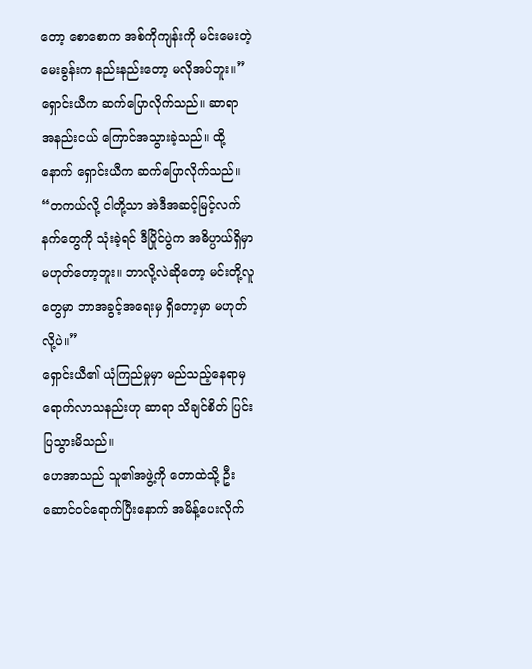တော့ စောစောက အစ်ကိုကျန်းကို မင်းမေးတဲ့မေးခွန်းက နည်းနည်းတော့ မလိုအပ်ဘူး။”
ရှောင်းယီက ဆက်ပြောလိုက်သည်။ ဆာရာ အနည်းငယ် ကြောင်အသွားခဲ့သည်။ ထို့နောက် ရှောင်းယီက ဆက်ပြောလိုက်သည်။
“တကယ်လို့ ငါတို့သာ အဲဒီအဆင့်မြင့်လက်နက်တွေကို သုံးခဲ့ရင် ဒီပြိုင်ပွဲက အဓိပ္ပာယ်ရှိမှာ မဟုတ်တော့ဘူး။ ဘာလို့လဲဆိုတော့ မင်းတို့လူတွေမှာ ဘာအခွင့်အရေးမှ ရှိတော့မှာ မဟုတ်လို့ပဲ။”
ရှောင်းယီ၏ ယုံကြည်မှုမှာ မည်သည့်နေရာမှ ရောက်လာသနည်းဟု ဆာရာ သိချင်စိတ် ပြင်းပြသွားမိသည်။
ဟေအာသည် သူ၏အဖွဲ့ကို တောထဲသို့ ဦးဆောင်ဝင်ရောက်ပြီးနောက် အမိန့်ပေးလိုက်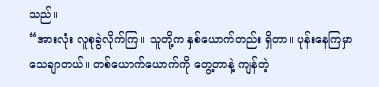သည်။
“အားလုံး လူစုခွဲလိုက်ကြ။ သူတို့က နှစ်ယောက်တည်း ရှိတာ။ ပုန်းနေကြမှာ သေချာတယ်။ တစ်ယောက်ယောက်ကို တွေ့တာနဲ့ ကျန်တဲ့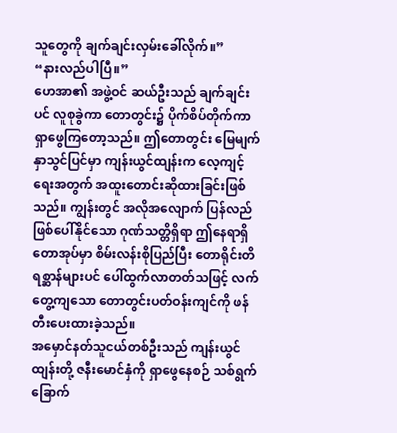သူတွေကို ချက်ချင်းလှမ်းခေါ်လိုက်။”
“နားလည်ပါပြီ။”
ဟေအာ၏ အဖွဲ့ဝင် ဆယ်ဦးသည် ချက်ချင်းပင် လူစုခွဲကာ တောတွင်း၌ ပိုက်စိပ်တိုက်ကာ ရှာဖွေကြတော့သည်။ ဤတောတွင်း မြေမျက်နှာသွင်ပြင်မှာ ကျန်းယွင်ထျန်းက လေ့ကျင့်ရေးအတွက် အထူးတောင်းဆိုထားခြင်းဖြစ်သည်။ ကျွန်းတွင် အလိုအလျောက် ပြန်လည်ဖြစ်ပေါ်နိုင်သော ဂုဏ်သတ္တိရှိရာ ဤနေရာရှိ တောအုပ်မှာ စိမ်းလန်းစိုပြည်ပြီး တောရိုင်းတိရစ္ဆာန်များပင် ပေါ်ထွက်လာတတ်သဖြင့် လက်တွေ့ကျသော တောတွင်းပတ်ဝန်းကျင်ကို ဖန်တီးပေးထားခဲ့သည်။
အမှောင်နတ်သူငယ်တစ်ဦးသည် ကျန်းယွင်ထျန်းတို့ ဇနီးမောင်နှံကို ရှာဖွေနေစဉ် သစ်ရွက်ခြောက်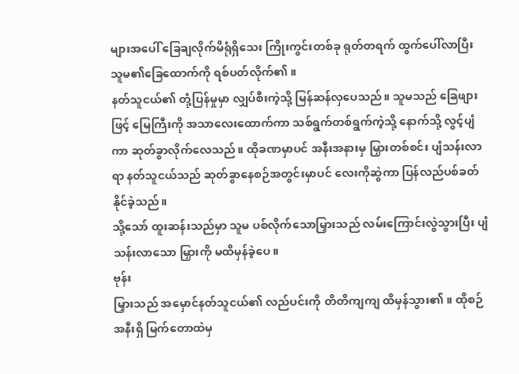များအပေါ် ခြေချလိုက်မိရုံရှိသေး ကြိုးကွင်းတစ်ခု ရုတ်တရက် ထွက်ပေါ်လာပြီး သူမ၏ခြေထောက်ကို ရစ်ပတ်လိုက်၏။
နတ်သူငယ်၏ တုံ့ပြန်မှုမှာ လျှပ်စီးကဲ့သို့ မြန်ဆန်လှပေသည်။ သူမသည် ခြေဖျားဖြင့် မြေကြီးကို အသာလေးထောက်ကာ သစ်ရွက်တစ်ရွက်ကဲ့သို့ နောက်သို့ လွင့်ပျံကာ ဆုတ်ခွာလိုက်လေသည်။ ထိုခဏမှာပင် အနီးအနားမှ မြှားတစ်စင်း ပျံသန်းလာရာ နတ်သူငယ်သည် ဆုတ်ခွာနေစဉ်အတွင်းမှာပင် လေးကိုဆွဲကာ ပြန်လည်ပစ်ခတ်နိုင်ခဲ့သည်။
သို့သော် ထူးဆန်းသည်မှာ သူမ ပစ်လိုက်သောမြှားသည် လမ်းကြောင်းလွဲသွားပြီး ပျံသန်းလာသော မြှားကို မထိမှန်ခဲ့ပေ။
ဗုန်း
မြှားသည် အမှောင်နတ်သူငယ်၏ လည်ပင်းကို တိတိကျကျ ထိမှန်သွား၏။ ထိုစဉ် အနီးရှိ မြက်တောထဲမှ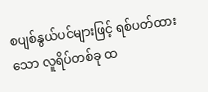စပျစ်နွယ်ပင်များဖြင့် ရစ်ပတ်ထားသော လူရိပ်တစ်ခု ထ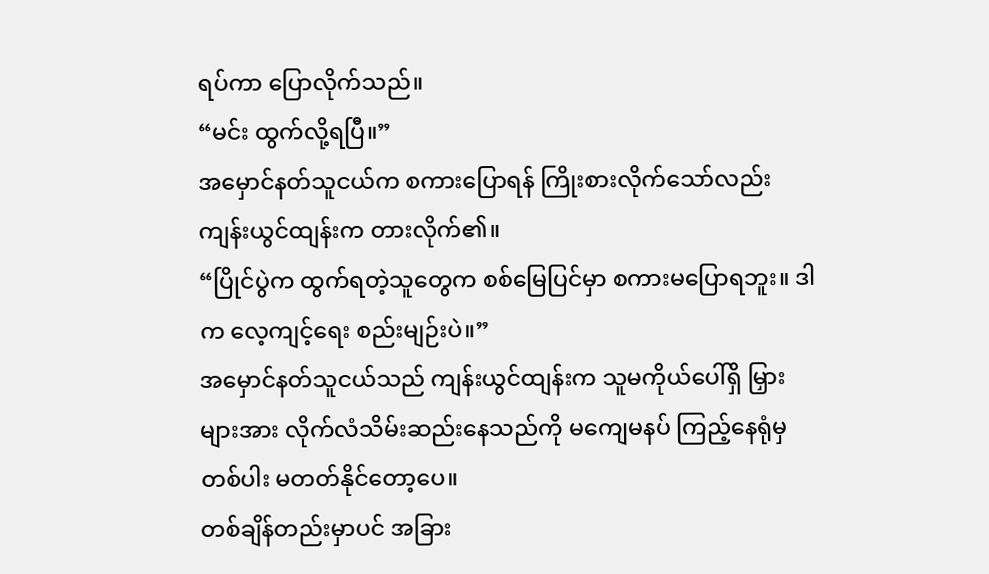ရပ်ကာ ပြောလိုက်သည်။
“မင်း ထွက်လို့ရပြီ။”
အမှောင်နတ်သူငယ်က စကားပြောရန် ကြိုးစားလိုက်သော်လည်း ကျန်းယွင်ထျန်းက တားလိုက်၏။
“ပြိုင်ပွဲက ထွက်ရတဲ့သူတွေက စစ်မြေပြင်မှာ စကားမပြောရဘူး။ ဒါက လေ့ကျင့်ရေး စည်းမျဉ်းပဲ။”
အမှောင်နတ်သူငယ်သည် ကျန်းယွင်ထျန်းက သူမကိုယ်ပေါ်ရှိ မြှားများအား လိုက်လံသိမ်းဆည်းနေသည်ကို မကျေမနပ် ကြည့်နေရုံမှတစ်ပါး မတတ်နိုင်တော့ပေ။
တစ်ချိန်တည်းမှာပင် အခြား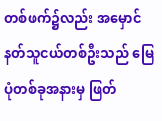တစ်ဖက်၌လည်း အမှောင်နတ်သူငယ်တစ်ဦးသည် မြေပုံတစ်ခုအနားမှ ဖြတ်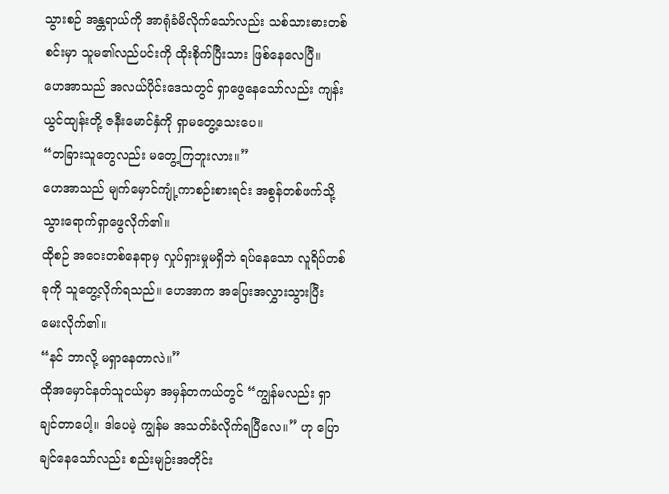သွားစဉ် အန္တရာယ်ကို အာရုံခံမိလိုက်သော်လည်း သစ်သားဓားတစ်စင်းမှာ သူမ၏လည်ပင်းကို ထိုးစိုက်ပြီးသား ဖြစ်နေလေပြီ။
ဟေအာသည် အလယ်ပိုင်းဒေသတွင် ရှာဖွေနေသော်လည်း ကျန်းယွင်ထျန်းတို့ ဇနီးမောင်နှံကို ရှာမတွေ့သေးပေ။
“တခြားသူတွေလည်း မတွေ့ကြဘူးလား။”
ဟေအာသည် မျက်မှောင်ကျုံ့ကာစဉ်းစားရင်း အစွန်တစ်ဖက်သို့ သွားရောက်ရှာဖွေလိုက်၏။
ထိုစဉ် အဝေးတစ်နေရာမှ လှုပ်ရှားမှုမရှိဘဲ ရပ်နေသော လူရိပ်တစ်ခုကို သူတွေ့လိုက်ရသည်။ ဟေအာက အပြေးအလွှားသွားပြီး မေးလိုက်၏။
“နင် ဘာလို့ မရှာနေတာလဲ။”
ထိုအမှောင်နတ်သူငယ်မှာ အမှန်တကယ်တွင် “ကျွန်မလည်း ရှာချင်တာပေါ့။ ဒါပေမဲ့ ကျွန်မ အသတ်ခံလိုက်ရပြီလေ။” ဟု ပြောချင်နေသော်လည်း စည်းမျဉ်းအတိုင်း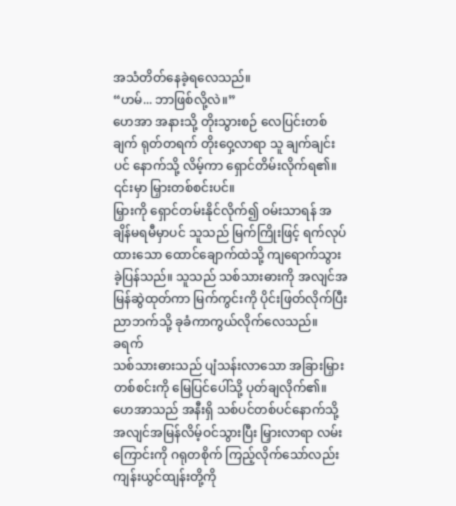အသံတိတ်နေခဲ့ရလေသည်။
“ဟမ်... ဘာဖြစ်လို့လဲ။”
ဟေအာ အနားသို့ တိုးသွားစဉ် လေပြင်းတစ်ချက် ရုတ်တရက် တိုးဝှေ့လာရာ သူ ချက်ချင်းပင် နောက်သို့ လိမ့်ကာ ရှောင်တိမ်းလိုက်ရ၏။
၎င်းမှာ မြှားတစ်စင်းပင်။
မြှားကို ရှောင်တမ်းနိုင်လိုက်၍ ဝမ်းသာရန် အချိန်မရမီမှာပင် သူသည် မြက်ကြိုးဖြင့် ရက်လုပ်ထားသော ထောင်ချောက်ထဲသို့ ကျရောက်သွားခဲ့ပြန်သည်။ သူသည် သစ်သားဓားကို အလျင်အမြန်ဆွဲထုတ်ကာ မြက်ကွင်းကို ပိုင်းဖြတ်လိုက်ပြီး ညာဘက်သို့ ခုခံကာကွယ်လိုက်လေသည်။
ခရက်
သစ်သားဓားသည် ပျံသန်းလာသော အခြားမြှားတစ်စင်းကို မြေပြင်ပေါ်သို့ ပုတ်ချလိုက်၏။ ဟေအာသည် အနီးရှိ သစ်ပင်တစ်ပင်နောက်သို့ အလျင်အမြန်လိမ့်ဝင်သွားပြီး မြှားလာရာ လမ်းကြောင်းကို ဂရုတစိုက် ကြည့်လိုက်သော်လည်း ကျန်းယွင်ထျန်းတို့ကို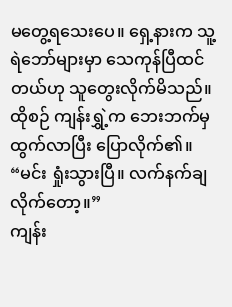မတွေ့ရသေးပေ။ ရှေ့နားက သူ့ရဲဘော်များမှာ သေကုန်ပြီထင်တယ်ဟု သူတွေးလိုက်မိသည်။
ထိုစဉ် ကျန်းရွှဲ့က ဘေးဘက်မှ ထွက်လာပြီး ပြောလိုက်၏။
“မင်း ရှုံးသွားပြီ။ လက်နက်ချလိုက်တော့။”
ကျန်း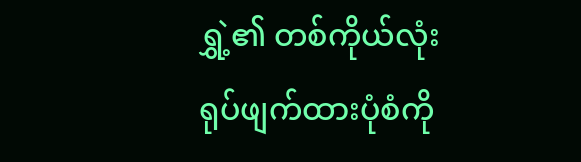ရွှဲ့၏ တစ်ကိုယ်လုံး ရုပ်ဖျက်ထားပုံစံကို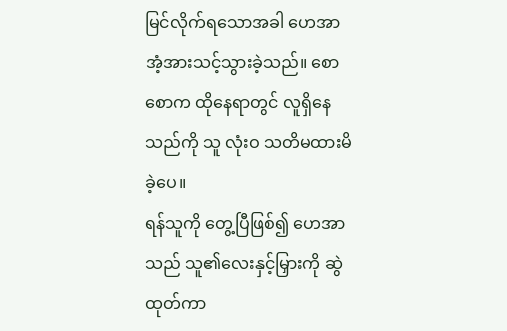မြင်လိုက်ရသောအခါ ဟေအာ အံ့အားသင့်သွားခဲ့သည်။ စောစောက ထိုနေရာတွင် လူရှိနေသည်ကို သူ လုံးဝ သတိမထားမိခဲ့ပေ။
ရန်သူကို တွေ့ပြီဖြစ်၍ ဟေအာသည် သူ၏လေးနှင့်မြှားကို ဆွဲထုတ်ကာ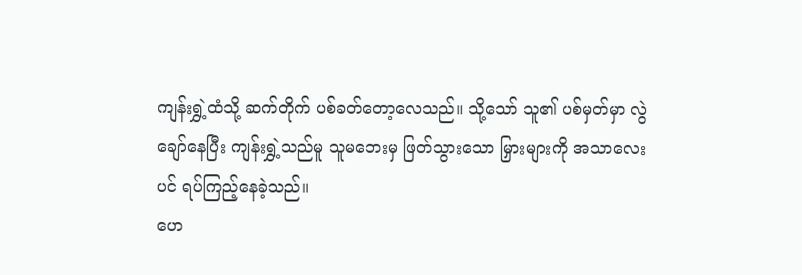ကျန်းရွှဲ့ထံသို့ ဆက်တိုက် ပစ်ခတ်တော့လေသည်။ သို့သော် သူ၏ ပစ်မှတ်မှာ လွဲချော်နေပြီး ကျန်းရွှဲ့သည်မူ သူမဘေးမှ ဖြတ်သွားသော မြှားများကို အသာလေးပင် ရပ်ကြည့်နေခဲ့သည်။
ဟေ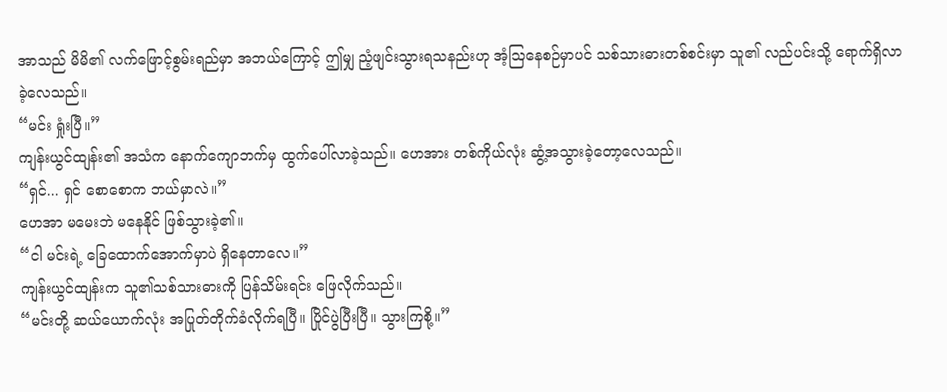အာသည် မိမိ၏ လက်ဖြောင့်စွမ်းရည်မှာ အဘယ်ကြောင့် ဤမျှ ညံ့ဖျင်းသွားရသနည်းဟု အံ့ဩနေစဉ်မှာပင် သစ်သားဓားတစ်စင်းမှာ သူ၏ လည်ပင်းသို့ ရောက်ရှိလာခဲ့လေသည်။
“မင်း ရှုံးပြီ။”
ကျန်းယွင်ထျန်း၏ အသံက နောက်ကျောဘက်မှ ထွက်ပေါ်လာခဲ့သည်။ ဟေအား တစ်ကိုယ်လုံး ဆွံ့အသွားခဲ့တော့လေသည်။
“ရှင်... ရှင် စောစောက ဘယ်မှာလဲ။”
ဟေအာ မမေးဘဲ မနေနိုင် ဖြစ်သွားခဲ့၏။
“ငါ မင်းရဲ့ ခြေထောက်အောက်မှာပဲ ရှိနေတာလေ။”
ကျန်းယွင်ထျန်းက သူ၏သစ်သားဓားကို ပြန်သိမ်းရင်း ဖြေလိုက်သည်။
“မင်းတို့ ဆယ်ယောက်လုံး အပြုတ်တိုက်ခံလိုက်ရပြီ။ ပြိုင်ပွဲပြီးပြီ။ သွားကြစို့။”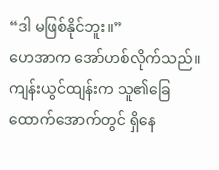“ဒါ မဖြစ်နိုင်ဘူး။”
ဟေအာက အော်ဟစ်လိုက်သည်။ ကျန်းယွင်ထျန်းက သူ၏ခြေထောက်အောက်တွင် ရှိနေ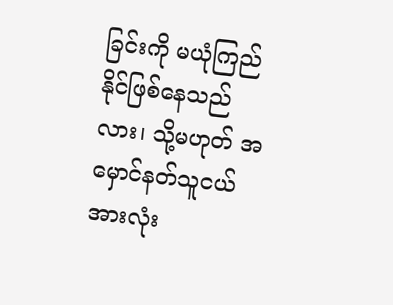ခြင်းကို မယုံကြည်နိုင်ဖြစ်နေသည်လား၊ သို့မဟုတ် အမှောင်နတ်သူငယ်အားလုံး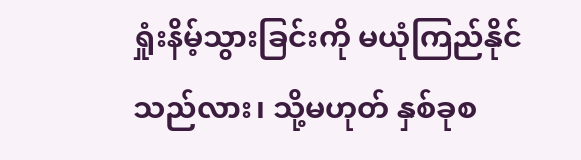ရှုံးနိမ့်သွားခြင်းကို မယုံကြည်နိုင်သည်လား၊ သို့မဟုတ် နှစ်ခုစ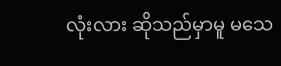လုံးလား ဆိုသည်မှာမူ မသေ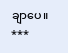ချာပေ။
***